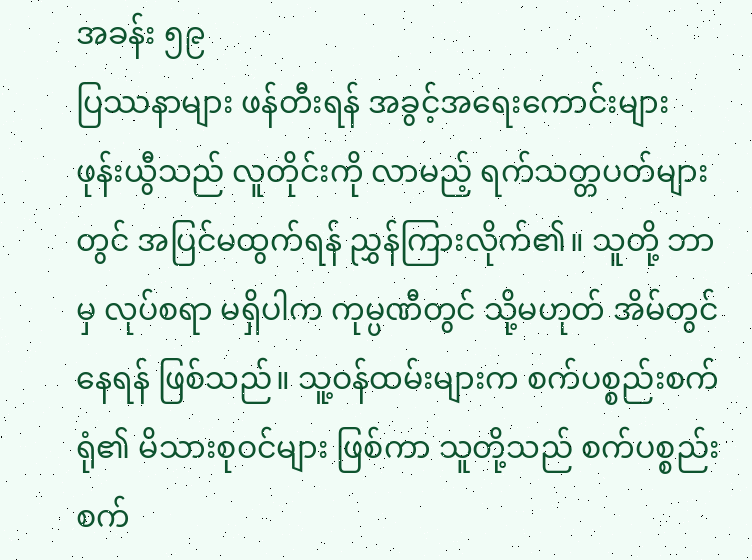အခန်း ၅၉
ပြဿနာများ ဖန်တီးရန် အခွင့်အရေးကောင်းများ
ဖုန်းယွီသည် လူတိုင်းကို လာမည့် ရက်သတ္တပတ်များတွင် အပြင်မထွက်ရန် ညွှန်ကြားလိုက်၏။ သူတို့ ဘာမှ လုပ်စရာ မရှိပါက ကုမ္ပဏီတွင် သို့မဟုတ် အိမ်တွင်နေရန် ဖြစ်သည်။ သူ့ဝန်ထမ်းများက စက်ပစ္စည်းစက်ရုံ၏ မိသားစုဝင်များ ဖြစ်ကာ သူတို့သည် စက်ပစ္စည်းစက်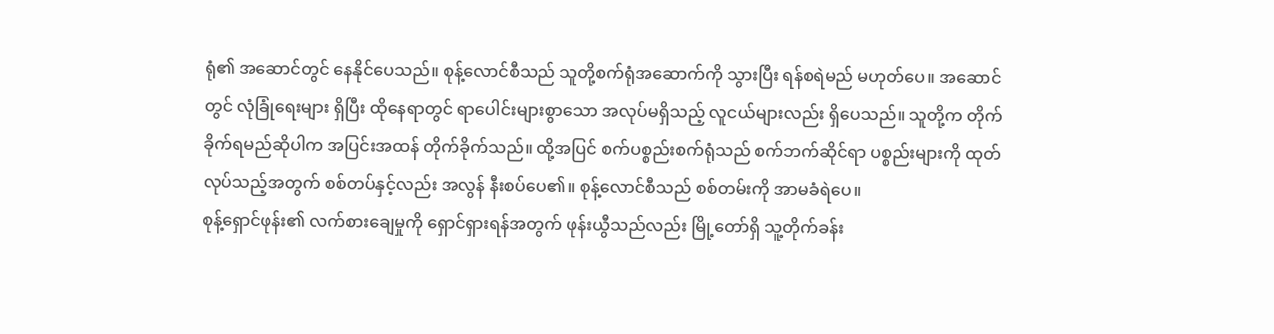ရုံ၏ အဆောင်တွင် နေနိုင်ပေသည်။ စုန့်လောင်စီသည် သူတို့စက်ရုံအဆောက်ကို သွားပြီး ရန်စရဲမည် မဟုတ်ပေ။ အဆောင်တွင် လုံခြုံရေးများ ရှိပြီး ထိုနေရာတွင် ရာပေါင်းများစွာသော အလုပ်မရှိသည့် လူငယ်များလည်း ရှိပေသည်။ သူတို့က တိုက်ခိုက်ရမည်ဆိုပါက အပြင်းအထန် တိုက်ခိုက်သည်။ ထို့အပြင် စက်ပစ္စည်းစက်ရုံသည် စက်ဘက်ဆိုင်ရာ ပစ္စည်းများကို ထုတ်လုပ်သည့်အတွက် စစ်တပ်နှင့်လည်း အလွန် နီးစပ်ပေ၏။ စုန့်လောင်စီသည် စစ်တမ်းကို အာမခံရဲပေ။
စုန့်ရှောင်ဖုန်း၏ လက်စားချေမှုကို ရှောင်ရှားရန်အတွက် ဖုန်းယွီသည်လည်း မြို့တော်ရှိ သူ့တိုက်ခန်း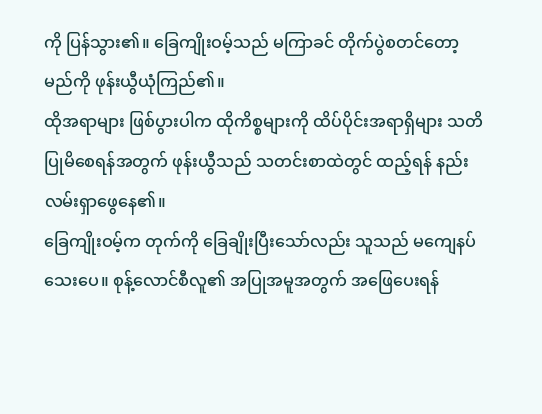ကို ပြန်သွား၏။ ခြေကျိုးဝမ့်သည် မကြာခင် တိုက်ပွဲစတင်တော့မည်ကို ဖုန်းယွီယုံကြည်၏။
ထိုအရာများ ဖြစ်ပွားပါက ထိုကိစ္စများကို ထိပ်ပိုင်းအရာရှိများ သတိပြုမိစေရန်အတွက် ဖုန်းယွီသည် သတင်းစာထဲတွင် ထည့်ရန် နည်းလမ်းရှာဖွေနေ၏။
ခြေကျိုးဝမ့်က တုက်ကို ခြေချိုးပြီးသော်လည်း သူသည် မကျေနပ်သေးပေ။ စုန့်လောင်စီလူ၏ အပြုအမူအတွက် အဖြေပေးရန်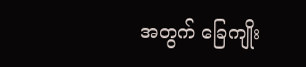အတွက် ခြေကျိုး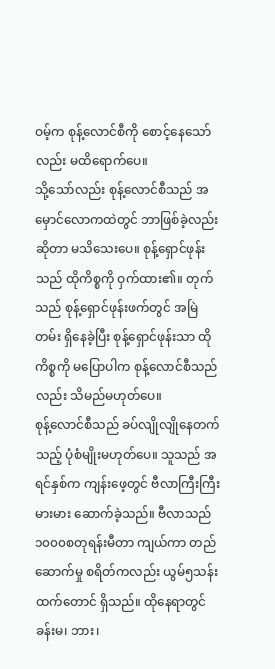ဝမ့်က စုန့်လောင်စီကို စောင့်နေသော်လည်း မထိရောက်ပေ။
သို့သော်လည်း စုန့်လောင်စီသည် အမှောင်လောကထဲတွင် ဘာဖြစ်ခဲ့လည်းဆိုတာ မသိသေးပေ။ စုန့်ရှောင်ဖုန်းသည် ထိုကိစ္စကို ဝှက်ထား၏။ တုက်သည် စုန့်ရှောင်ဖုန်းဖက်တွင် အမြဲတမ်း ရှိနေခဲ့ပြီး စုန့်ရှောင်ဖုန်းသာ ထိုကိစ္စကို မပြောပါက စုန့်လောင်စီသည်လည်း သိမည်မဟုတ်ပေ။
စုန့်လောင်စီသည် ခပ်လျိုလျိုနေတက်သည့် ပုံစံမျိုးမဟုတ်ပေ။ သူသည် အရင်နှစ်က ကျန်းဖေ့တွင် ဗီလာကြီးကြီးမားမား ဆောက်ခဲ့သည်။ ဗီလာသည် ၁၀၀၀စတုရန်းမီတာ ကျယ်ကာ တည်ဆောက်မှု စရိတ်ကလည်း ယွမ်၅သန်းထက်တောင် ရှိသည်။ ထိုနေရာတွင် ခန်းမ၊ ဘား၊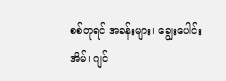စစ်တုရင် အခန်းများ၊ ချွေးပေါင်းအိမ်၊ ဂျင်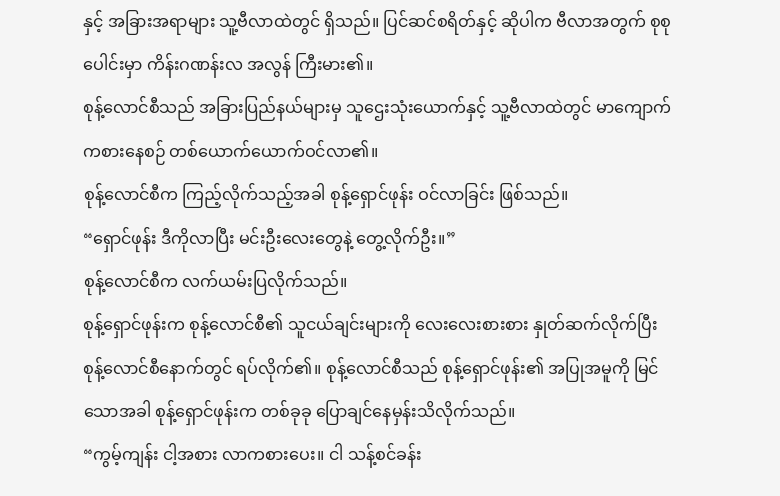နှင့် အခြားအရာများ သူ့ဗီလာထဲတွင် ရှိသည်။ ပြင်ဆင်စရိတ်နှင့် ဆိုပါက ဗီလာအတွက် စုစုပေါင်းမှာ ကိန်းဂဏန်းလ အလွန် ကြီးမား၏။
စုန့်လောင်စီသည် အခြားပြည်နယ်များမှ သူဌေးသုံးယောက်နှင့် သူ့ဗီလာထဲတွင် မာကျောက်ကစားနေစဉ် တစ်ယောက်ယောက်ဝင်လာ၏။
စုန့်လောင်စီက ကြည့်လိုက်သည့်အခါ စုန့်ရှောင်ဖုန်း ဝင်လာခြင်း ဖြစ်သည်။
“ရှောင်ဖုန်း ဒီကိုလာပြီး မင်းဦးလေးတွေနဲ့ တွေ့လိုက်ဦး။”
စုန့်လောင်စီက လက်ယမ်းပြလိုက်သည်။
စုန့်ရှောင်ဖုန်းက စုန့်လောင်စီ၏ သူငယ်ချင်းများကို လေးလေးစားစား နှုတ်ဆက်လိုက်ပြီး စုန့်လောင်စီနောက်တွင် ရပ်လိုက်၏။ စုန့်လောင်စီသည် စုန့်ရှောင်ဖုန်း၏ အပြုအမူကို မြင်သောအခါ စုန့်ရှောင်ဖုန်းက တစ်ခုခု ပြောချင်နေမှန်းသိလိုက်သည်။
“ကွမ့်ကျန်း ငါ့အစား လာကစားပေး။ ငါ သန့်စင်ခန်း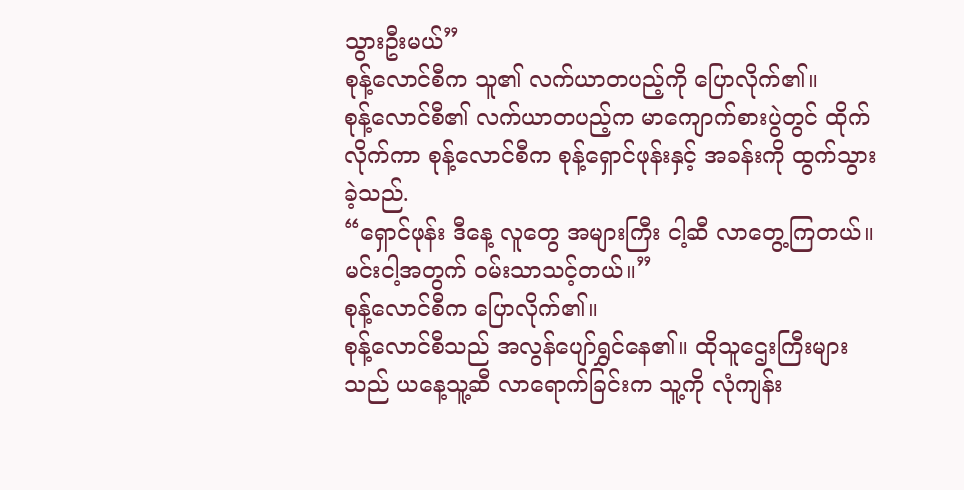သွားဦးမယ်”
စုန့်လောင်စီက သူ၏ လက်ယာတပည့်ကို ပြောလိုက်၏။
စုန့်လောင်စီ၏ လက်ယာတပည့်က မာကျောက်စားပွဲတွင် ထိုက်လိုက်ကာ စုန့်လောင်စီက စုန့်ရှောင်ဖုန်းနှင့် အခန်းကို ထွက်သွားခဲ့သည်.
“ရှောင်ဖုန်း ဒီနေ့ လူတွေ အများကြီး ငါ့ဆီ လာတွေ့ကြတယ်။ မင်းငါ့အတွက် ဝမ်းသာသင့်တယ်။”
စုန့်လောင်စီက ပြောလိုက်၏။
စုန့်လောင်စီသည် အလွန်ပျော်ရွှင်နေ၏။ ထိုသူဌေးကြီးများသည် ယနေ့သူ့ဆီ လာရောက်ခြင်းက သူ့ကို လုံကျန်း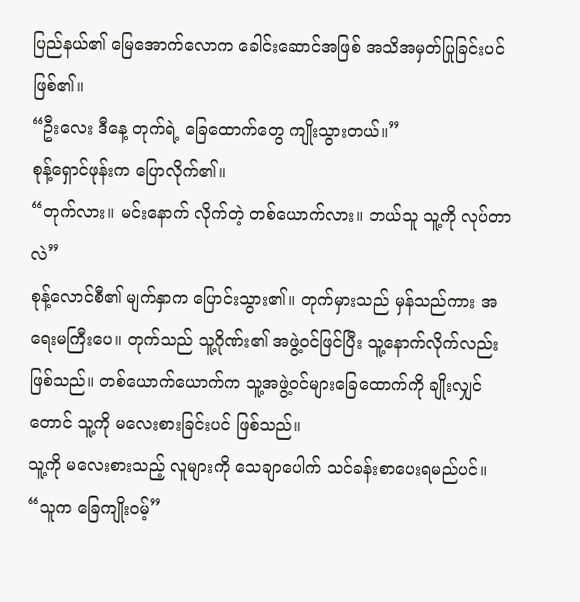ပြည်နယ်၏ မြေအောက်လောက ခေါင်းဆောင်အဖြစ် အသိအမှတ်ပြုခြင်းပင် ဖြစ်၏။
“ဦးလေး ဒီနေ့ တုက်ရဲ့ ခြေထောက်တွေ ကျိုးသွားတယ်။”
စုန့်ရှောင်ဖုန်းက ပြောလိုက်၏။
“တုက်လား။ မင်းနောက် လိုက်တဲ့ တစ်ယောက်လား။ ဘယ်သူ သူ့ကို လုပ်တာလဲ”
စုန့်လောင်စီ၏ မျက်နှာက ပြောင်းသွား၏။ တုက်မှားသည် မှန်သည်ကား အရေးမကြီးပေ။ တုက်သည် သူ့ဂိုဏ်း၏ အဖွဲ့ဝင်ဖြင်ပြီး သူ့နောက်လိုက်လည်း ဖြစ်သည်။ တစ်ယောက်ယောက်က သူ့အဖွဲ့ဝင်များခြေထောက်ကို ချိုးလျှင်တောင် သူ့ကို မလေးစားခြင်းပင် ဖြစ်သည်။
သူ့ကို မလေးစားသည့် လူများကို သေချာပေါက် သင်ခန်းစာပေးရမည်ပင်။
“သူက ခြေကျိုးဝမ့်”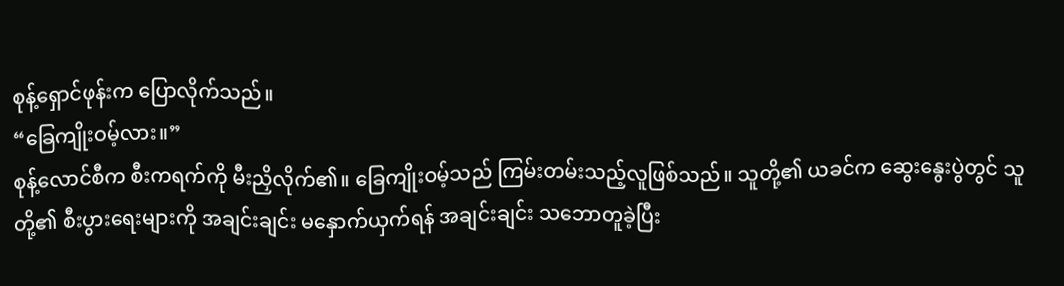စုန့်ရှောင်ဖုန်းက ပြောလိုက်သည်။
“ခြေကျိုးဝမ့်လား။”
စုန့်လောင်စီက စီးကရက်ကို မီးညှိလိုက်၏။ ခြေကျိုးဝမ့်သည် ကြမ်းတမ်းသည့်လူဖြစ်သည်။ သူတို့၏ ယခင်က ဆွေးနွေးပွဲတွင် သူတို့၏ စီးပွားရေးများကို အချင်းချင်း မနှောက်ယှက်ရန် အချင်းချင်း သဘောတူခဲ့ပြီး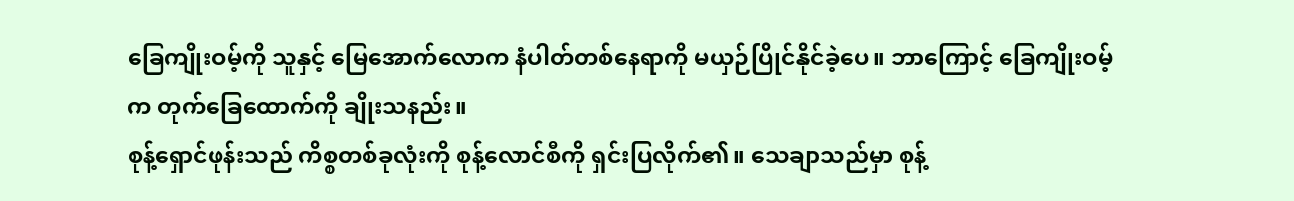ခြေကျိုးဝမ့်ကို သူနှင့် မြေအောက်လောက နံပါတ်တစ်နေရာကို မယှဉ်ပြိုင်နိုင်ခဲ့ပေ။ ဘာကြောင့် ခြေကျိုးဝမ့်က တုက်ခြေထောက်ကို ချိုးသနည်း။
စုန့်ရှောင်ဖုန်းသည် ကိစ္စတစ်ခုလုံးကို စုန့်လောင်စီကို ရှင်းပြလိုက်၏။ သေချာသည်မှာ စုန့်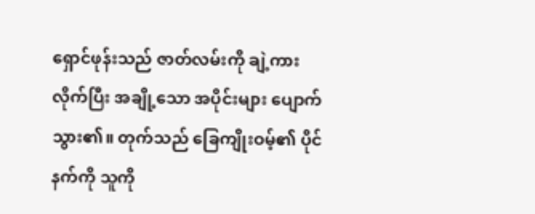ရှောင်ဖုန်းသည် ဇာတ်လမ်းကို ချဲ့ကားလိုက်ပြီး အချို့သော အပိုင်းများ ပျောက်သွား၏။ တုက်သည် ခြေကျိုးဝမ့်၏ ပိုင်နက်ကို သူကို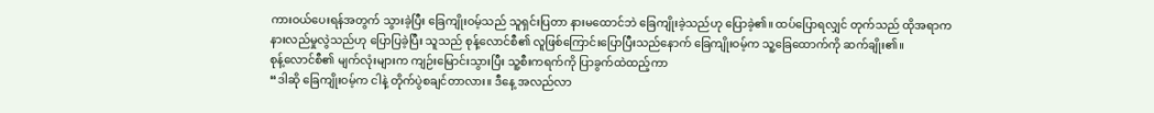ကားဝယ်ပေးရန်အတွက် သွားခဲ့ပြီး ခြေကျိုးဝမ့်သည် သူရှင်းပြတာ နားမထောင်ဘဲ ခြေကျိုးခဲ့သည်ဟု ပြောခဲ့၏။ ထပ်ပြောရလျှင် တုက်သည် ထိုအရာက နားလည်မှုလွဲသည်ဟု ပြောပြခဲ့ပြီး သူသည် စုန့်လောင်စီ၏ လူဖြစ်ကြောင်းပြောပြီးသည်နောက် ခြေကျိုးဝမ့်က သူ့ခြေထောက်ကို ဆက်ချိုး၏။
စုန့်လောင်စီ၏ မျက်လုံးများက ကျဉ်းမြောင်းသွားပြီး သူ့စီးကရက်ကို ပြာခွက်ထဲထည့်ကာ
“ဒါဆို ခြေကျိုးဝမ့်က ငါနဲ့ တိုက်ပွဲစချင်တာလား။ ဒီနေ့ အလည်လာ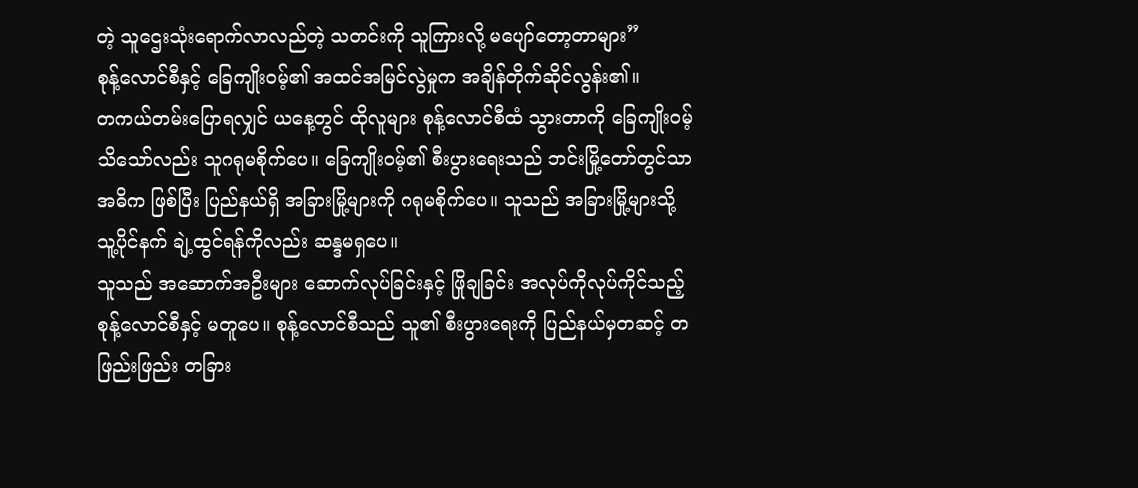တဲ့ သူဌေးသုံးရောက်လာလည်တဲ့ သတင်းကို သူကြားလို့ မပျော်တော့တာများ”
စုန့်လောင်စီနှင့် ခြေကျိုးဝမ့်၏ အထင်အမြင်လွဲမှုက အချိန်တိုက်ဆိုင်လွန်း၏။
တကယ်တမ်းပြောရလျှင် ယနေ့တွင် ထိုလူများ စုန့်လောင်စီထံ သွားတာကို ခြေကျိုးဝမ့်သိသော်လည်း သူဂရုမစိုက်ပေ။ ခြေကျိုးဝမ့်၏ စီးပွားရေးသည် ဘင်းမြို့တော်တွင်သာ အဓိက ဖြစ်ပြီး ပြည်နယ်ရှိ အခြားမြို့များကို ဂရုမစိုက်ပေ။ သူသည် အခြားမြို့များသို့ သူ့ပိုင်နက် ချဲ့ထွင်ရန်ကိုလည်း ဆန္ဒမရှပေ။
သူသည် အဆောက်အဦးများ ဆောက်လုပ်ခြင်းနှင့် ဖြိုချခြင်း အလုပ်ကိုလုပ်ကိုင်သည့် စုန့်လောင်စီနှင့် မတူပေ။ စုန့်လောင်စီသည် သူ၏ စီးပွားရေးကို ပြည်နယ်မှတဆင့် တဖြည်းဖြည်း တခြား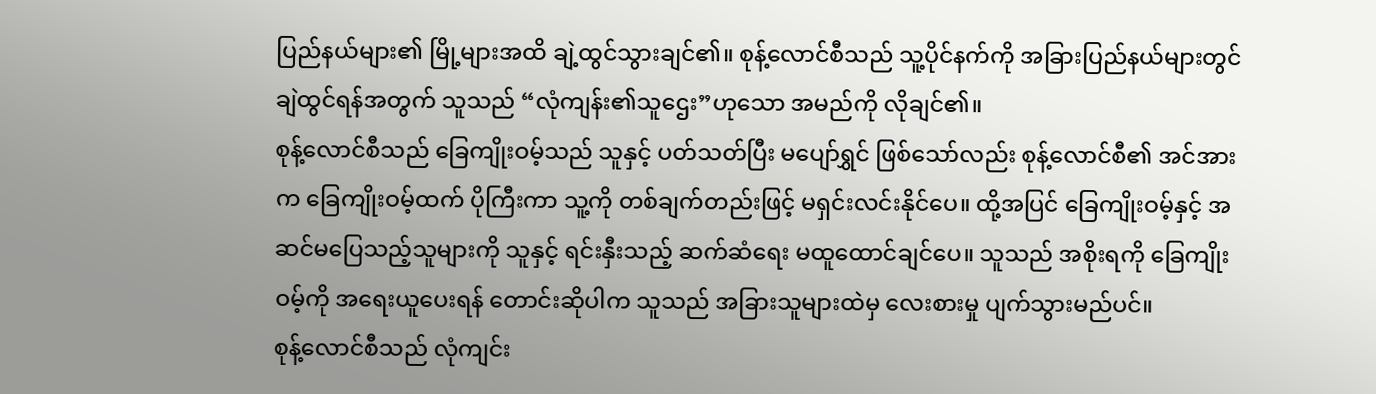ပြည်နယ်များ၏ မြို့များအထိ ချဲ့ထွင်သွားချင်၏။ စုန့်လောင်စီသည် သူ့ပိုင်နက်ကို အခြားပြည်နယ်များတွင် ချဲထွင်ရန်အတွက် သူသည် “လုံကျန်း၏သူဌေး”ဟုသော အမည်ကို လိုချင်၏။
စုန့်လောင်စီသည် ခြေကျိုးဝမ့်သည် သူနှင့် ပတ်သတ်ပြီး မပျော်ရွှင် ဖြစ်သော်လည်း စုန့်လောင်စီ၏ အင်အားက ခြေကျိုးဝမ့်ထက် ပိုကြီးကာ သူ့ကို တစ်ချက်တည်းဖြင့် မရှင်းလင်းနိုင်ပေ။ ထို့အပြင် ခြေကျိုးဝမ့်နှင့် အဆင်မပြေသည့်သူများကို သူနှင့် ရင်းနှီးသည့် ဆက်ဆံရေး မထူထောင်ချင်ပေ။ သူသည် အစိုးရကို ခြေကျိုးဝမ့်ကို အရေးယူပေးရန် တောင်းဆိုပါက သူသည် အခြားသူများထဲမှ လေးစားမှု ပျက်သွားမည်ပင်။
စုန့်လောင်စီသည် လုံကျင်း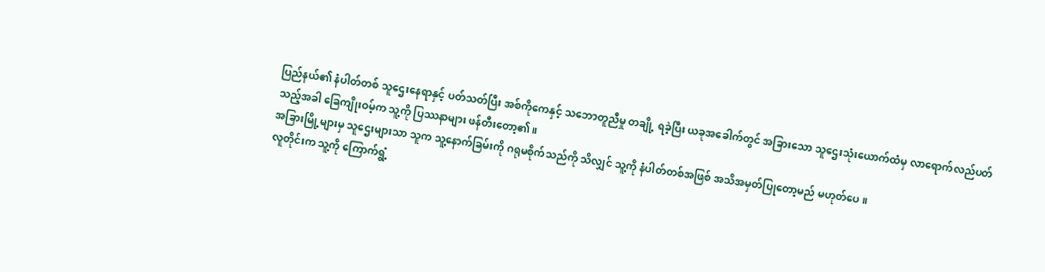ပြည်နယ်၏ နံပါတ်တစ် သူဌေးနေရာနှင့် ပတ်သတ်ပြီး အစ်ကိုကေနှင့် သဘောတူညီမှု တချို့ ရခဲ့ပြီး ယခုအခေါက်တွင် အခြားသော သူဌေးသုံးယောက်ထံမှ လာရောက်လည်ပတ်သည့်အခါ ခြေကျိုးဝမ့်က သူ့ကို ပြဿနာများ ဖန်တီးတော့၏။
အခြားမြို့များမှ သူဌေးများသာ သူက သူ့နောက်ခြမ်းကို ဂရုမစိုက်သည်ကို သိလျှင် သူ့ကို နံပါတ်တစ်အဖြစ် အသိအမှတ်ပြုတော့မည် မဟုတ်ပေ။
လူတိုင်းက သူ့ကို ကြောက်ရွံ့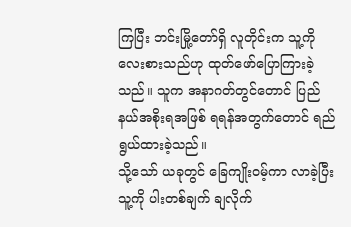ကြပြီး ဘင်းမြို့တော်ရှိ လူတိုင်းက သူ့ကို လေးစားသည်ဟု ထုတ်ဖော်ပြောကြားခဲ့သည်။ သူက အနာဂတ်တွင်တောင် ပြည်နယ်အစိုးရအဖြစ် ရရန်အတွက်တောင် ရည်ရွယ်ထားခဲ့သည်။
သို့သော် ယခုတွင် ခြေကျိုးဝမ့်ကာ လာခဲ့ပြီး သူ့ကို ပါးတစ်ချက် ချလိုက်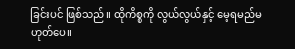ခြင်းပင် ဖြစ်သည်။ ထိုကိစ္စကို လွယ်လွယ်နှင့် မေ့ရမည်မဟုတ်ပေ။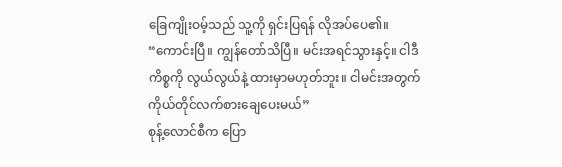ခြေကျိုးဝမ့်သည် သူ့ကို ရှင်းပြရန် လိုအပ်ပေ၏။
“ကောင်းပြီ။ ကျွန်တော်သိပြီ။ မင်းအရင်သွားနှင့်။ ငါဒီကိစ္စကို လွယ်လွယ်နဲ့ ထားမှာမဟုတ်ဘူး။ ငါမင်းအတွက် ကိုယ်တိုင်လက်စားချေပေးမယ်”
စုန့်လောင်စီက ပြော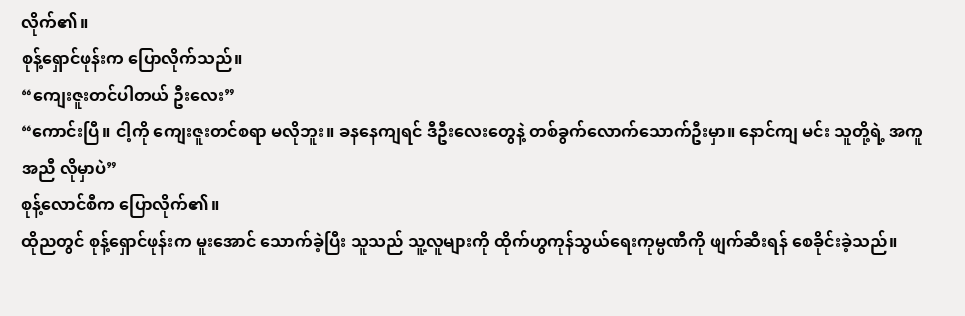လိုက်၏။
စုန့်ရှောင်ဖုန်းက ပြောလိုက်သည်။
“ကျေးဇူးတင်ပါတယ် ဦးလေး”
“ကောင်းပြီ။ ငါ့ကို ကျေးဇူးတင်စရာ မလိုဘူး။ ခနနေကျရင် ဒီဦးလေးတွေနဲ့ တစ်ခွက်လောက်သောက်ဦးမှာ။ နောင်ကျ မင်း သူတို့ရဲ့ အကူအညီ လိုမှာပဲ”
စုန့်လောင်စီက ပြောလိုက်၏။
ထိုညတွင် စုန့်ရှောင်ဖုန်းက မူးအောင် သောက်ခဲ့ပြီး သူသည် သူ့လူများကို ထိုက်ဟွကုန်သွယ်ရေးကုမ္ပဏီကို ဖျက်ဆီးရန် စေခိုင်းခဲ့သည်။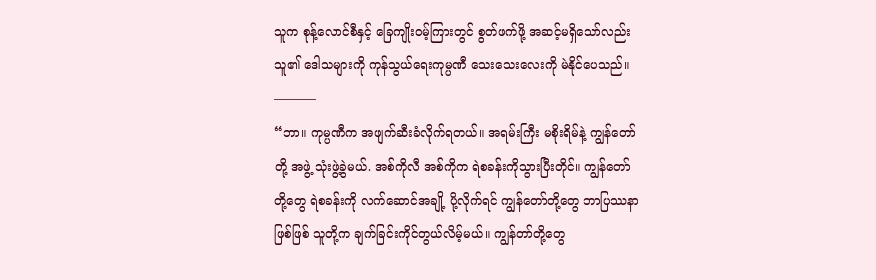သူက စုန့်လောင်စီနှင့် ခြေကျိုးဝမ့်ကြားတွင် စွတ်ဖက်ဖို့ အဆင့်မရှိသော်လည်း သူ၏ ဒေါသများကို ကုန်သွယ်ရေးကုမ္ပဏီ သေးသေးလေးကို မဲနိုင်ပေသည်။
———–
“ဘာ။ ကုမ္ပဏီက အဖျက်ဆီးခံလိုက်ရတယ်။ အရမ်းကြီး မစိုးရိမ်နဲ့ ကျွန်တော်တို့ အဖွဲ့ သုံးဖွဲ့ခွဲမယ်. အစ်ကိုလီ အစ်ကိုက ရဲစခန်းကိုသွားပြီးတိုင်။ ကျွန်တော်တို့တွေ ရဲစခန်းကို လက်ဆောင်အချို့ ပို့လိုက်ရင် ကျွန်တော်တို့တွေ ဘာပြဿနာဖြစ်ဖြစ် သူတို့က ချက်ခြင်းကိုင်တွယ်လိမ့်မယ်။ ကျွန်တာ်တို့တွေ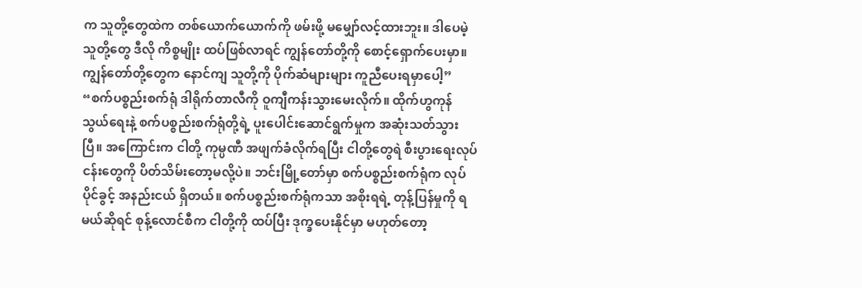က သူတို့တွေထဲက တစ်ယောက်ယောက်ကို ဖမ်းဖို့ မမျှော်လင့်ထားဘူး။ ဒါပေမဲ့ သူတို့တွေ ဒီလို ကိစ္စမျိုး ထပ်ဖြစ်လာရင် ကျွန်တော်တို့ကို စောင့်ရှောက်ပေးမှာ။ ကျွန်တော်တို့တွေက နောင်ကျ သူတို့ကို ပိုက်ဆံများများ ကူညီပေးရမှာပေါ့”
“စက်ပစ္စည်းစက်ရုံ ဒါရိုက်တာလီကို ဝူကျီကန်းသွားမေးလိုက်။ ထိုက်ဟွကုန်သွယ်ရေးနဲ့ စက်ပစ္စည်းစက်ရုံတို့ရဲ့ ပူးပေါင်းဆောင်ရွက်မှုက အဆုံးသတ်သွားပြီ။ အကြောင်းက ငါတို့ ကုမ္ပဏီ အဖျက်ခံလိုက်ရပြီး ငါတို့တွေရဲ စီးပွားရေးလုပ်ငန်းတွေကို ပိတ်သိမ်းတော့မလို့ပဲ။ ဘင်းမြို့တော်မှာ စက်ပစ္စည်းစက်ရုံက လုပ်ပိုင်ခွင့် အနည်းငယ် ရှိတယ်။ စက်ပစ္စည်းစက်ရုံကသာ အစိုးရရဲ့ တုန့်ပြန်မှုကို ရမယ်ဆိုရင် စုန့်လောင်စီက ငါတို့ကို ထပ်ပြီး ဒုက္ခပေးနိုင်မှာ မဟုတ်တော့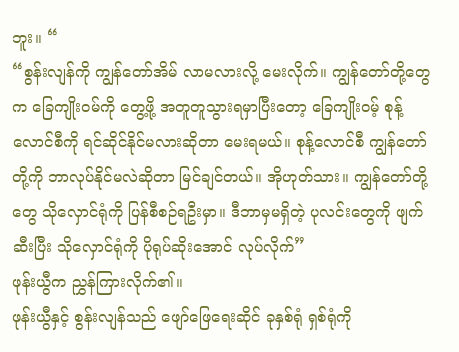ဘူး။ “
“စွန်းလျန်ကို ကျွန်တော်အိမ် လာမလားလို့ မေးလိုက်။ ကျွန်တော်တို့တွေက ခြေကျိုးဝမ်ကို တွေ့ဖို့ အတူတူသွားရမှာပြီးတော့ ခြေကျိုးဝမ့် စုန့်လောင်စီကို ရင်ဆိုင်နိုင်မလားဆိုတာ မေးရမယ်။ စုန့်လောင်စီ ကျွန်တော်တို့ကို ဘာလုပ်နိုင်မလဲဆိုတာ မြင်ချင်တယ်။ အိုဟုတ်သား။ ကျွန်တော်တို့တွေ သိုလှောင်ရုံကို ပြန်စီစဉ်ရဦးမှာ။ ဒီဘာမှမရှိတဲ့ ပုလင်းတွေကို ဖျက်ဆီးပြီး သိုလှောင်ရုံကို ပိုရုပ်ဆိုးအောင် လုပ်လိုက်”
ဖုန်းယွီက ညွှန်ကြားလိုက်၏။
ဖုန်းယွီနှင့် စွန်းလျန်သည် ဖျော်ဖြေရေးဆိုင် ခုနှစ်ရုံ ရှစ်ရုံကို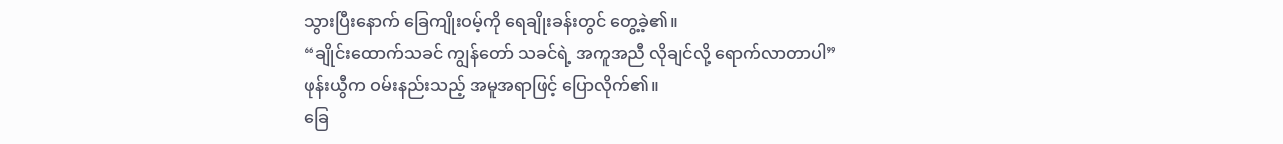သွားပြီးနောက် ခြေကျိုးဝမ့်ကို ရေချိုးခန်းတွင် တွေ့ခဲ့၏။
“ချိုင်းထောက်သခင် ကျွန်တော် သခင်ရဲ့ အကူအညီ လိုချင်လို့ ရောက်လာတာပါ”
ဖုန်းယွီက ဝမ်းနည်းသည့် အမူအရာဖြင့် ပြောလိုက်၏။
ခြေ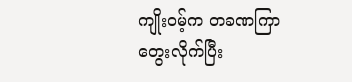ကျိုးဝမ့်က တခဏကြာတွေးလိုက်ပြီး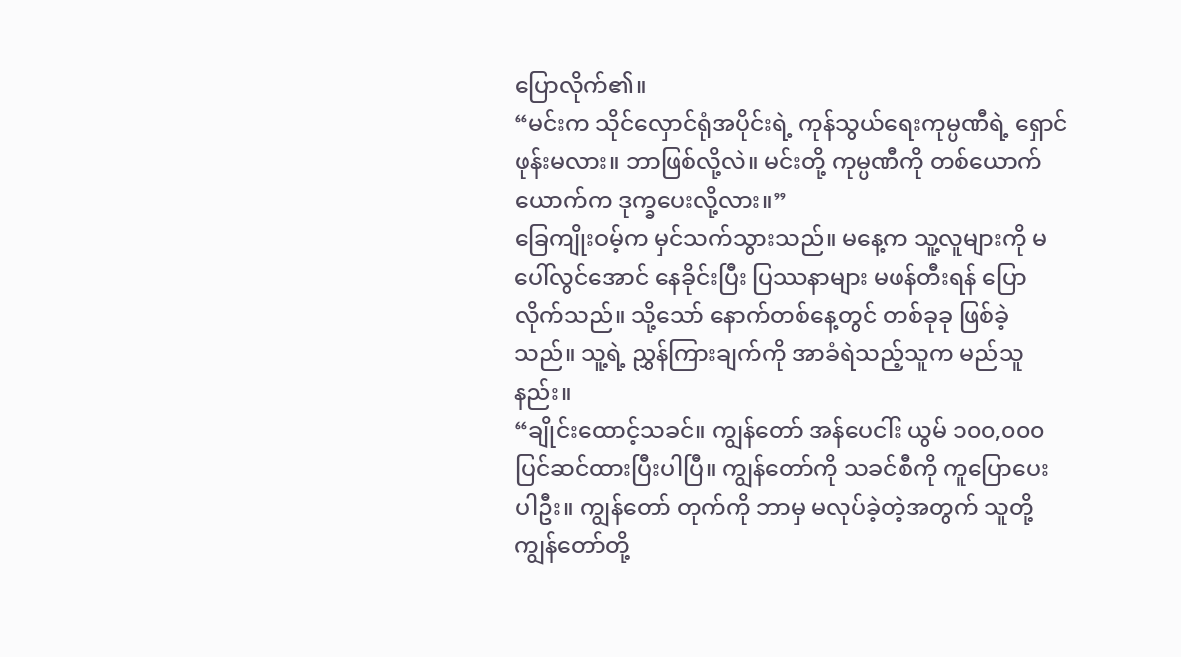ပြောလိုက်၏။
“မင်းက သိုင်လှောင်ရုံအပိုင်းရဲ့ ကုန်သွယ်ရေးကုမ္ပဏီရဲ့ ရှောင်ဖုန်းမလား။ ဘာဖြစ်လို့လဲ။ မင်းတို့ ကုမ္ပဏီကို တစ်ယောက်ယောက်က ဒုက္ခပေးလို့လား။”
ခြေကျိုးဝမ့်က မှင်သက်သွားသည်။ မနေ့က သူ့လူများကို မပေါ်လွင်အောင် နေခိုင်းပြီး ပြဿနာများ မဖန်တီးရန် ပြောလိုက်သည်။ သို့သော် နောက်တစ်နေ့တွင် တစ်ခုခု ဖြစ်ခဲ့သည်။ သူ့ရဲ့ ညွှန်ကြားချက်ကို အာခံရဲသည့်သူက မည်သူနည်း။
“ချိုင်းထောင့်သခင်။ ကျွန်တော် အန်ပေငါ်း ယွမ် ၁၀၀,၀၀၀ပြင်ဆင်ထားပြီးပါပြီ။ ကျွန်တော်ကို သခင်စီကို ကူပြောပေးပါဦး။ ကျွန်တော် တုက်ကို ဘာမှ မလုပ်ခဲ့တဲ့အတွက် သူတို့ ကျွန်တော်တို့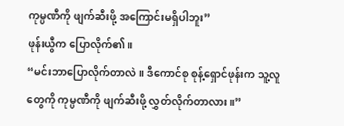ကုမ္ပဏီကို ဖျက်ဆီးဖို့ အကြောင်းမရှိပါဘူး”
ဖုန်းယွီက ပြောလိုက်၏။
“မင်းဘာပြောလိုက်တာလဲ။ ဒီကောင်စု စုန့်ရှောင်ဖုန်းက သူ့လူတွေကို ကုမ္ပဏီကို ဖျက်ဆီးဖို့ လွှတ်လိုက်တာလား။”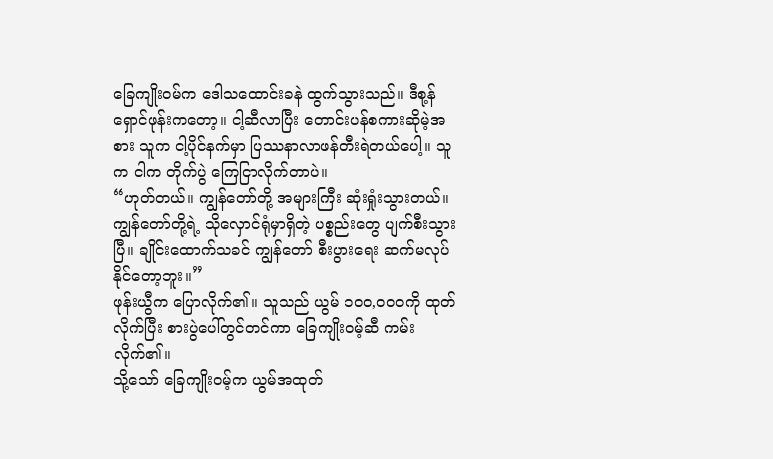ခြေကျိုးဝမ်က ဒေါသထောင်းခနဲ ထွက်သွားသည်။ ဒီစု့န်ရှောင်ဖုန်းကတော့။ ငါ့ဆီလာပြီး တောင်းပန်စကားဆိုမဲ့အစား သူက ငါ့ပိုင်နက်မှာ ပြဿနာလာဖန်တီးရဲတယ်ပေါ့။ သူက ငါက တိုက်ပွဲ ကြေငြာလိုက်တာပဲ။
“ဟုတ်တယ်။ ကျွန်တော်တို့ အများကြီး ဆုံးရှုံးသွားတယ်။ ကျွန်တော်တို့ရဲ့ သိုလှောင်ရုံမှာရှိတဲ့ ပစ္စည်းတွေ ပျက်စီးသွားပြီ။ ချိုင်းထောက်သခင် ကျွန်တော် စီးပွားရေး ဆက်မလုပ်နိုင်တော့ဘူး။”
ဖုန်းယွီက ပြောလိုက်၏။ သူသည် ယွမ် ၁၀၀,၀၀၀ကို ထုတ်လိုက်ပြီး စားပွဲပေါ်တွင်တင်ကာ ခြေကျိုးဝမ့်ဆီ ကမ်းလိုက်၏။
သို့သော် ခြေကျိုးဝမ့်က ယွမ်အထုတ်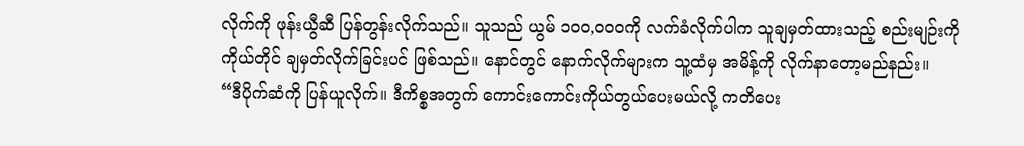လိုက်ကို ဖုန်းယွီဆီ ပြန်တွန်းလိုက်သည်။ သူသည် ယွမ် ၁၀၀,၀၀၀ကို လက်ခံလိုက်ပါက သူချမှတ်ထားသည့် စည်းမျဉ်းကို ကိုယ်တိုင် ချမှတ်လိုက်ခြင်းပင် ဖြစ်သည်။ နောင်တွင် နောက်လိုက်များက သူ့ထံမှ အမိန့်ကို လိုက်နာတော့မည်နည်း။
“ဒီပိုက်ဆံကို ပြန်ယူလိုက်။ ဒီကိစ္စအတွက် ကောင်းကောင်းကိုယ်တွယ်ပေးမယ်လို့ ကတိပေး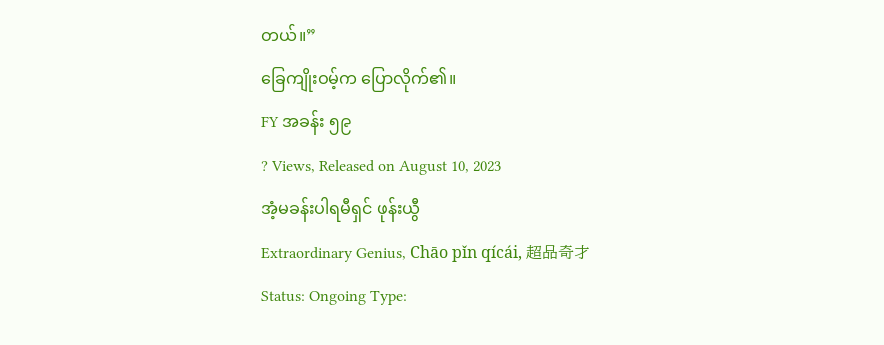တယ်။”
ခြေကျိုးဝမ့်က ပြောလိုက်၏။
FY အခန်း ၅၉
? Views, Released on August 10, 2023
အံ့မခန်းပါရမီရှင် ဖုန်းယွီ
Extraordinary Genius, Chāo pǐn qícái, 超品奇才
Status: Ongoing Type: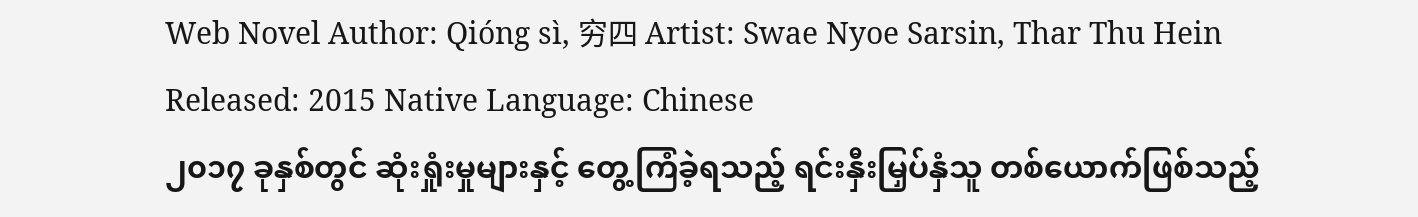Web Novel Author: Qióng sì, 穷四 Artist: Swae Nyoe Sarsin, Thar Thu Hein Released: 2015 Native Language: Chinese
၂၀၁၇ ခုနှစ်တွင် ဆုံးရှုံးမှုများနှင့် တွေ့ကြံခဲ့ရသည့် ရင်းနှီးမြှပ်နှံသူ တစ်ယောက်ဖြစ်သည့်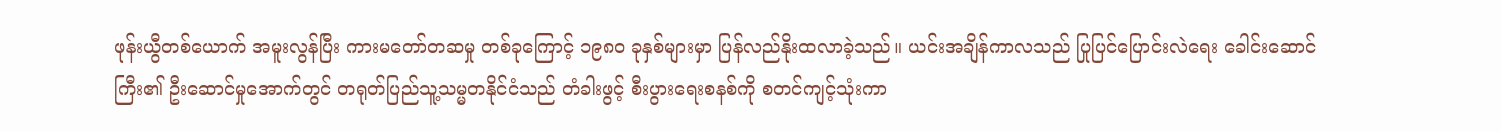ဖုန်းယွီတစ်ယောက် အမူးလွန်ပြီး ကားမတော်တဆမှု တစ်ခုကြောင့် ၁၉၈၀ ခုနှစ်များမှာ ပြန်လည်နိုးထလာခဲ့သည်။ ယင်းအချိန်ကာလသည် ပြုပြင်ပြောင်းလဲရေး ခေါင်းဆောင်ကြီး၏ ဦးဆောင်မှုအောက်တွင် တရုတ်ပြည်သူ့သမ္မတနိုင်ငံသည် တံခါးဖွင့် စီးပွားရေးစနစ်ကို စတင်ကျင့်သုံးကာ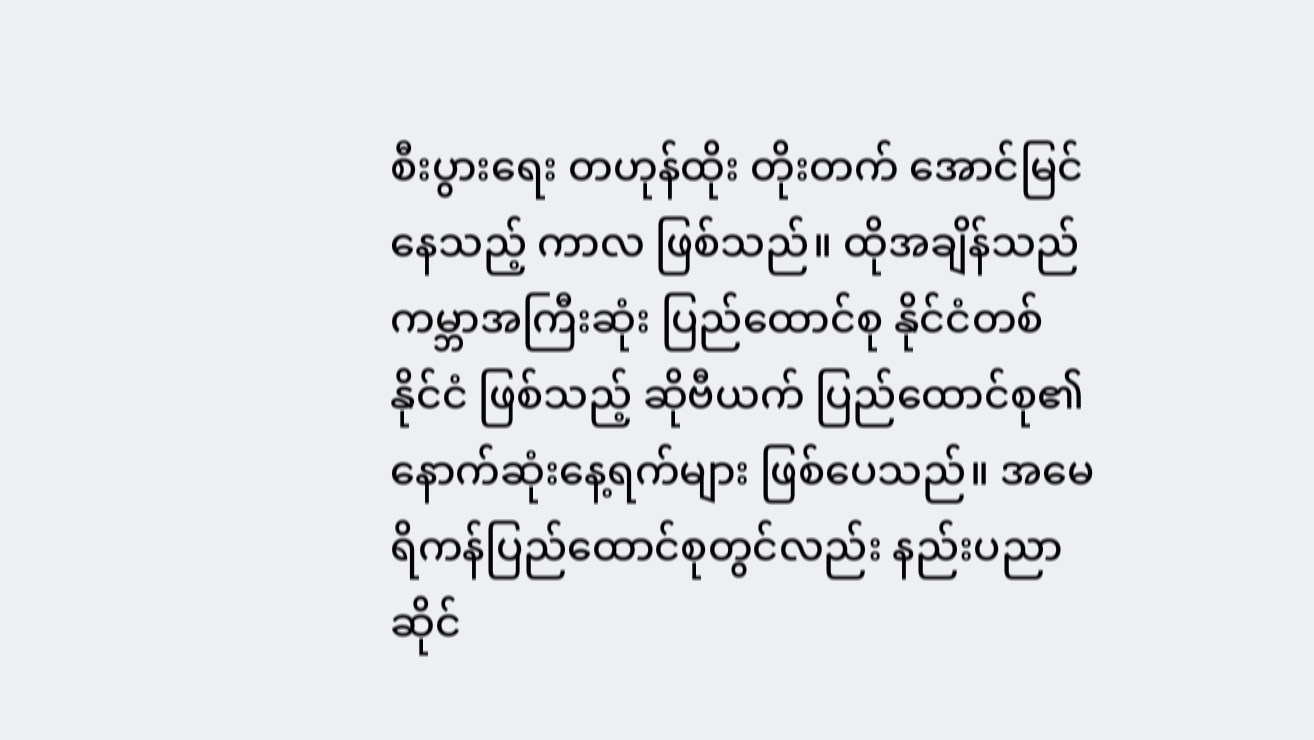စီးပွားရေး တဟုန်ထိုး တိုးတက် အောင်မြင်နေသည့် ကာလ ဖြစ်သည်။ ထိုအချိန်သည် ကမ္ဘာအကြီးဆုံး ပြည်ထောင်စု နိုင်ငံတစ်နိုင်ငံ ဖြစ်သည့် ဆိုဗီယက် ပြည်ထောင်စု၏ နောက်ဆုံးနေ့ရက်များ ဖြစ်ပေသည်။ အမေရိကန်ပြည်ထောင်စုတွင်လည်း နည်းပညာဆိုင်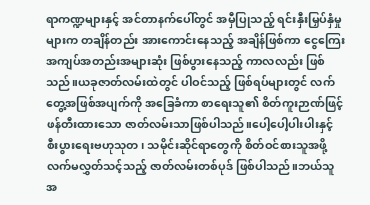ရာကဏ္ဍများနှင့် အင်တာနက်ပေါ်တွင် အမှီပြုသည့် ရင်းနှီးမြှပ်နှံမှုများက တချိန်တည်း အားကောင်းနေသည့် အချိန်ဖြစ်ကာ ငွေကြေးအကျပ်အတည်းအများဆုံး ဖြစ်ပွားနေသည့် ကာလလည်း ဖြစ်သည်။ယခုဇာတ်လမ်းထဲတွင် ပါဝင်သည့် ဖြစ်ရပ်များတွင် လက်တွေ့အဖြစ်အပျက်ကို အခြေခံကာ စာရေးသူ၏ စိတ်ကူးဉာဏ်ဖြင့် ဖန်တီးထားသော ဇာတ်လမ်းသာဖြစ်ပါသည်။ပေါ့ပေါ့ပါးပါးနှင့် စီးပွားရေးဗဟုသုတ၊ သမိုင်းဆိုင်ရာတွေကို စိတ်ဝင်စားသူအဖို့ လက်မလွှတ်သင့်သည့် ဇာတ်လမ်းတစ်ပုဒ် ဖြစ်ပါသည်။ဘယ်သူ အ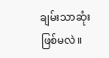ချမ်းသာဆုံး ဖြစ်မလဲ။